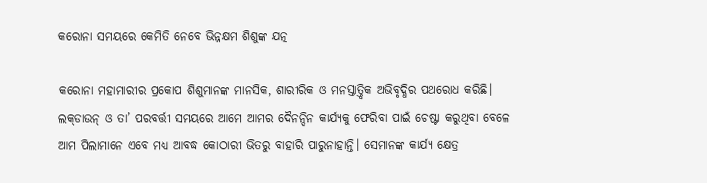କରୋନା ସମୟରେ କେମିତି ନେବେ ଭିନ୍ନକ୍ଷମ ଶିଶୁଙ୍କ ଯତ୍ନ

କରୋନା ମହାମାରୀର ପ୍ରକୋପ ଶିଶୁମାନଙ୍କ ମାନସିକ, ଶାରୀରିକ ଓ ମନସ୍ତାତ୍ତ୍ବିକ ଅଭିବୃଦ୍ଧିର ପଥରୋଧ କରିଛି। ଲକ୍‌ଡାଉନ୍‌ ଓ ତା’ ପରବର୍ତ୍ତୀ ସମୟରେ ଆମେ ଆମର ଦୈନନ୍ଦିନ କାର୍ଯ୍ୟକୁ ଫେରିବା ପାଇଁ ଚେଷ୍ଟା କରୁଥିବା ବେଳେ ଆମ ପିଲାମାନେ ଏବେ ମଧ୍ୟ ଆବଦ୍ଧ କୋଠାରୀ ଭିତରୁ ବାହାରି ପାରୁନାହାନ୍ତି। ସେମାନଙ୍କ କାର୍ଯ୍ୟ କ୍ଷେତ୍ର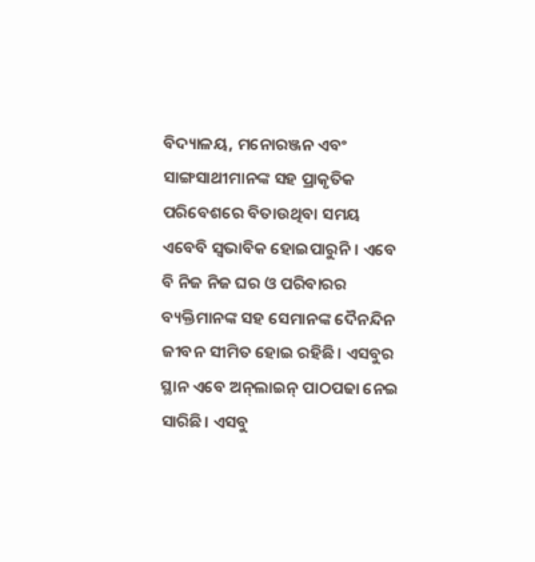ବିଦ୍ୟାଳୟ, ମନୋରଞ୍ଜନ ଏବଂ ସାଙ୍ଗସାଥୀମାନଙ୍କ ସହ ପ୍ରାକୃତିକ ପରିବେଶରେ ବିତାଉଥିବା ସମୟ ଏବେବି ସ୍ବଭାବିକ ହୋଇପାରୁନି। ଏବେ ବି ନିଜ ନିଜ ଘର ଓ ପରିବାରର ବ୍ୟକ୍ତିମାନଙ୍କ ସହ ସେମାନଙ୍କ ଦୈନନ୍ଦିନ ଜୀବନ ସୀମିତ ହୋଇ ରହିଛି। ଏସବୁର ସ୍ଥାନ ଏବେ ଅନ୍‌ଲାଇନ୍‌ ପାଠପଢା ନେଇ ସାରିଛି। ଏସବୁ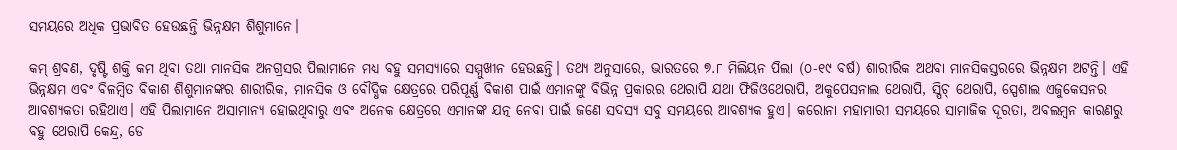ସମୟରେ ଅଧିକ ପ୍ରଭାବିତ ହେଉଛନ୍ତି ଭିନ୍ନକ୍ଷମ ଶିଶୁମାନେ।

କମ୍‌ ଶ୍ରବଣ, ଦୃଷ୍ଟି ଶକ୍ତି କମ ଥିବା ତଥା ମାନସିକ ଅନଗ୍ରସର ପିଲାମାନେ ମଧ୍ୟ ବହୁ ସମସ୍ୟାରେ ସମ୍ମୁଖୀନ ହେଉଛନ୍ତି। ତଥ୍ୟ ଅନୁସାରେ, ଭାରତରେ ୭.୮ ମିଲିୟନ ପିଲା (୦-୧୯ ବର୍ଷ) ଶାରୀରିକ ଅଥବା ମାନସିକସ୍ତରରେ ଭିନ୍ନକ୍ଷମ ଅଟନ୍ତି। ଏହି ଭିନ୍ନକ୍ଷମ ଏବଂ ବିଳମ୍ବିତ ବିକାଶ ଶିଶୁମାନଙ୍କର ଶାରୀରିକ, ମାନସିକ ଓ ବୌଦ୍ଧିକ କ୍ଷେତ୍ରରେ ପରିପୂର୍ଣ୍ଣ ବିକାଶ ପାଇଁ ଏମାନଙ୍କୁ ବିଭିନ୍ନ ପ୍ରକାରର ଥେରାପି ଯଥା ଫିଜିଓଥେରାପି, ଅକୁପେସନାଲ ଥେରାପି, ସ୍ପିଚ୍ ଥେରାପି, ସ୍ପେଶାଲ ଏଜୁକେସନର ଆବଶ୍ୟକତା ରହିଥାଏ। ଏହି ପିଲାମାନେ ଅସାମାନ୍ୟ ହୋଇଥିବାରୁ ଏବଂ ଅନେକ କ୍ଷେତ୍ରରେ ଏମାନଙ୍କ ଯତ୍ନ ନେବା ପାଇଁ ଜଣେ ସଦସ୍ୟ ସବୁ ସମୟରେ ଆବଶ୍ୟକ ହୁଏ। କରୋନା ମହାମାରୀ ସମୟରେ ସାମାଜିକ ଦୂରତା, ଅବଲମ୍ବନ କାରଣରୁ ବହୁ ଥେରାପି କେନ୍ଦ୍ର, ଡେ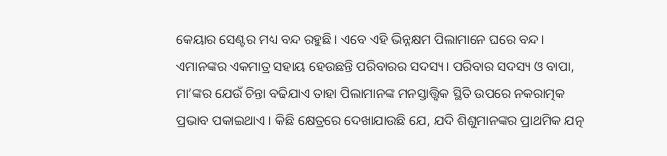କେୟାର ସେଣ୍ଟର ମଧ୍ୟ ବନ୍ଦ ରହୁଛି। ଏବେ ଏହି ଭିନ୍ନକ୍ଷମ ପିଲାମାନେ ଘରେ ବନ୍ଦ। ଏମାନଙ୍କର ଏକମାତ୍ର ସହାୟ ହେଉଛନ୍ତି ପରିବାରର ସଦସ୍ୟ। ପରିବାର ସଦସ୍ୟ ଓ ବାପା, ମା’ଙ୍କର ଯେଉଁ ଚିନ୍ତା ବଢିଯାଏ ତାହା ପିଲାମାନଙ୍କ ମନସ୍ତାତ୍ତ୍ବିକ ସ୍ଥିତି ଉପରେ ନକରାତ୍ମକ ପ୍ରଭାବ ପକାଇଥାଏ। କିଛି କ୍ଷେତ୍ରରେ ଦେଖାଯାଉଛି ଯେ, ଯଦି ଶିଶୁମାନଙ୍କର ପ୍ରାଥମିକ ଯତ୍ନ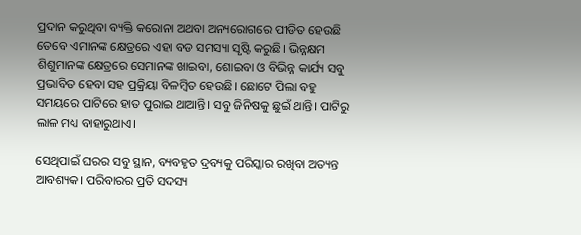ପ୍ରଦାନ କରୁଥିବା ବ୍ୟକ୍ତି କରୋନା ଅଥବା ଅନ୍ୟରୋଗରେ ପୀଡିତ ହେଉଛି ତେବେ ଏମାନଙ୍କ କ୍ଷେତ୍ରରେ ଏହା ବଡ ସମସ୍ୟା ସୃଷ୍ଟି କରୁଛି। ଭିନ୍ନକ୍ଷମ ଶିଶୁମାନଙ୍କ କ୍ଷେତ୍ରରେ ସେମାନଙ୍କ ଖାଇବା, ଶୋଇବା ଓ ବିଭିନ୍ନ କାର୍ଯ୍ୟ ସବୁ ପ୍ରଭାବିତ ହେବା ସହ ପ୍ରକ୍ରିୟା ବିଳମ୍ବିତ ହେଉଛି। ଛୋଟେ ପିଲା ବହୁ ସମୟରେ ପାଟିରେ ହାତ ପୁରାଇ ଥାଆନ୍ତି। ସବୁ ଜିନିଷକୁ ଛୁଇଁ ଥାନ୍ତି। ପାଟିରୁ ଲାଳ ମଧ୍ୟ ବାହାରୁଥାଏ।

ସେଥିପାଇଁ ଘରର ସବୁ ସ୍ଥାନ, ବ୍ୟବହୃତ ଦ୍ରବ୍ୟକୁ ପରିସ୍କାର ରଖିବା ଅତ୍ୟନ୍ତ ଆବଶ୍ୟକ। ପରିବାରର ପ୍ରତି ସଦସ୍ୟ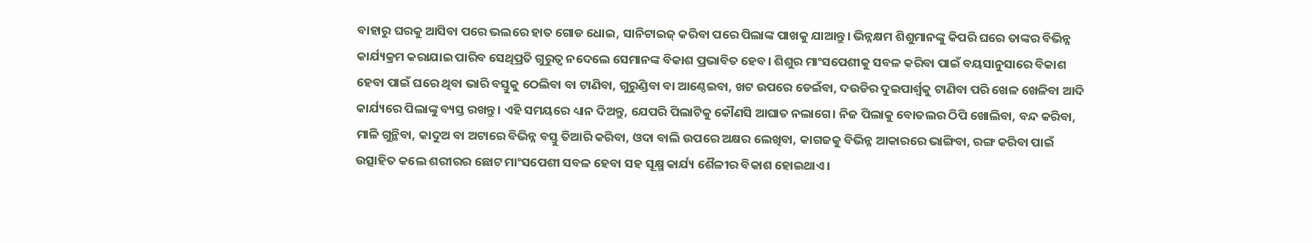ବାହାରୁ ଘରକୁ ଆସିବା ପରେ ଭଲରେ ହାତ ଗୋଡ ଧୋଇ, ସାନିଟାଇଜ୍‌ କରିବା ପରେ ପିଲାଙ୍କ ପାଖକୁ ଯାଆନ୍ତୁ। ଭିନ୍ନକ୍ଷମ ଶିଶୁମାନଙ୍କୁ କିପରି ଘରେ ତାଙ୍କର ବିଭିନ୍ନ କାର୍ଯ୍ୟକ୍ରମ କରାଯାଇ ପାରିବ ସେଥିପ୍ରତି ଗୁରୁତ୍ବ ନଦେଲେ ‌ସେମାନଙ୍କ ବିକାଶ ପ୍ରଭାବିତ ହେବ। ଶିଶୁର ମାଂସପେଶୀକୁ ସବଳ କରିବା ପାଇଁ ବୟସାନୁସାରେ ବିକାଶ ହେବା ପାଇଁ ଘରେ ଥିବା ଭାରି ବସ୍ତୁକୁ ଠେଲିବା ବା ଟାଣିବା, ଗୁରୁଣ୍ଡିବା ବା ଆଣ୍ଠେଇବା, ଖଟ ଉପରେ ଡେଇଁବା, ଦଉଡିର ଦୁଇପାର୍ଶ୍ବକୁ ଟାଣିବା ପରି ଖେଳ ଖେଳିବା ଆଦି କାର୍ଯ୍ୟରେ ପିଲାଙ୍କୁ ବ୍ୟସ୍ତ ରଖନ୍ତୁ। ଏହି ସମୟରେ ଧ୍ୟାନ ଦିଅନ୍ତୁ, ଯେପରି ପିଲାଟିକୁ କୌଣସି ଆଘାତ ନଲାଗେ। ନିଜ ପିଲାକୁ ବୋତଲର ଠିପି ଖୋଲିବା, ବନ୍ଦ କରିବା, ମାଳି ଗୁନ୍ଥିବା, କାଦୁଅ ବା ଅଟାରେ ବିଭିନ୍ନ ବସ୍ତୁ ତିଆରି କରିବା, ଓଦା ବାଲି ଉପରେ ଅକ୍ଷର ଲେଖିବା, କାଗଜକୁ ବିଭିନ୍ନ ଆକାରରେ ଭାଙ୍ଗିବା, ରଙ୍ଗ କରିବା ପାଇଁ ଉତ୍ସାହିତ କଲେ ଶରୀରର ଛୋଟ ମାଂସପେଶୀ ସବଳ ହେବା ସହ ସୂକ୍ଷ୍ମ କାର୍ଯ୍ୟ ଶୈଳୀର ବିକାଶ ହୋଇଥାଏ।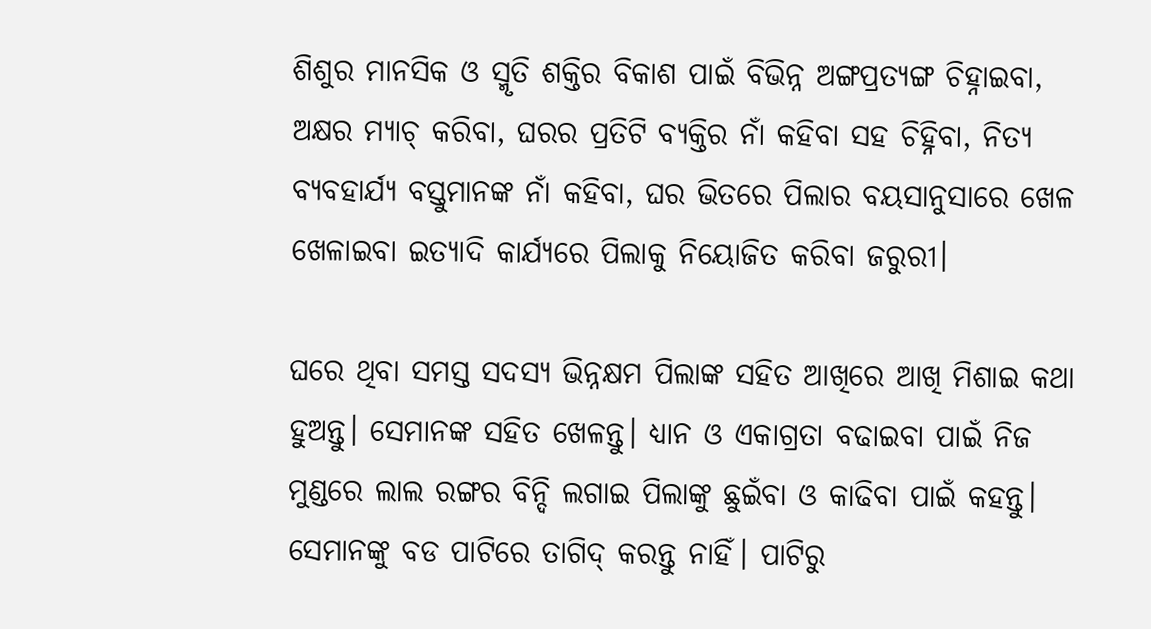ଶିଶୁର ମାନସିକ ଓ ସ୍ମୃତି ଶକ୍ତିର ବିକାଶ ପାଇଁ ବିଭିନ୍ନ ଅଙ୍ଗପ୍ରତ୍ୟଙ୍ଗ ଚିହ୍ନାଇବା, ଅକ୍ଷର ମ୍ୟାଚ୍‌ କରିବା, ଘରର ପ୍ରତିଟି ବ୍ୟକ୍ତିର ନାଁ କହିବା ସହ ଚିହ୍ନିବା, ନିତ୍ୟ ବ୍ୟବହାର୍ଯ୍ୟ ବସ୍ତୁମାନଙ୍କ ନାଁ କହିବା, ଘର ଭିତରେ ପିଲାର ବୟସାନୁସାରେ ଖେଳ ଖେଳାଇବା ଇତ୍ୟାଦି କାର୍ଯ୍ୟରେ ପିଲାକୁ ନିୟୋଜିତ କରିବା ଜରୁରୀ।

ଘରେ ଥିବା ସମସ୍ତ ସଦସ୍ୟ ଭିନ୍ନକ୍ଷମ ପିଲାଙ୍କ ସହିତ ଆଖିରେ ଆଖି ମିଶାଇ କଥା ହୁଅନ୍ତୁ। ସେମାନଙ୍କ ସହିତ ଖେଳନ୍ତୁ। ଧ୍ୟାନ ଓ ଏକାଗ୍ରତା ବଢାଇବା ପାଇଁ ନିଜ ମୁଣ୍ଡରେ ଲାଲ ରଙ୍ଗର ବିନ୍ଦି ଲଗାଇ ପିଲାଙ୍କୁ ଛୁଇଁବା ଓ କାଢିବା ପାଇଁ କହନ୍ତୁ। ସେମାନଙ୍କୁ ବଡ ପାଟିରେ ତାଗିଦ୍‌ କରନ୍ତୁ ନାହିଁ। ପାଟିରୁ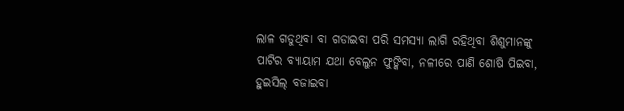ଲାଳ ଗଡୁଥିବା ବା ଗଡାଇବା ପରି ସମସ୍ୟା ଲାଗି ରହିଥିବା ଶିଶୁମାନଙ୍କୁ ପାଟିର ବ୍ୟାୟାମ ଯଥା ବେଲୁନ ଫୁଙ୍କିବା, ନଳୀରେ ପାଣି ଶୋଷି ପିଇବା, ହୁଇସିଲ୍‌ ବଜାଇବା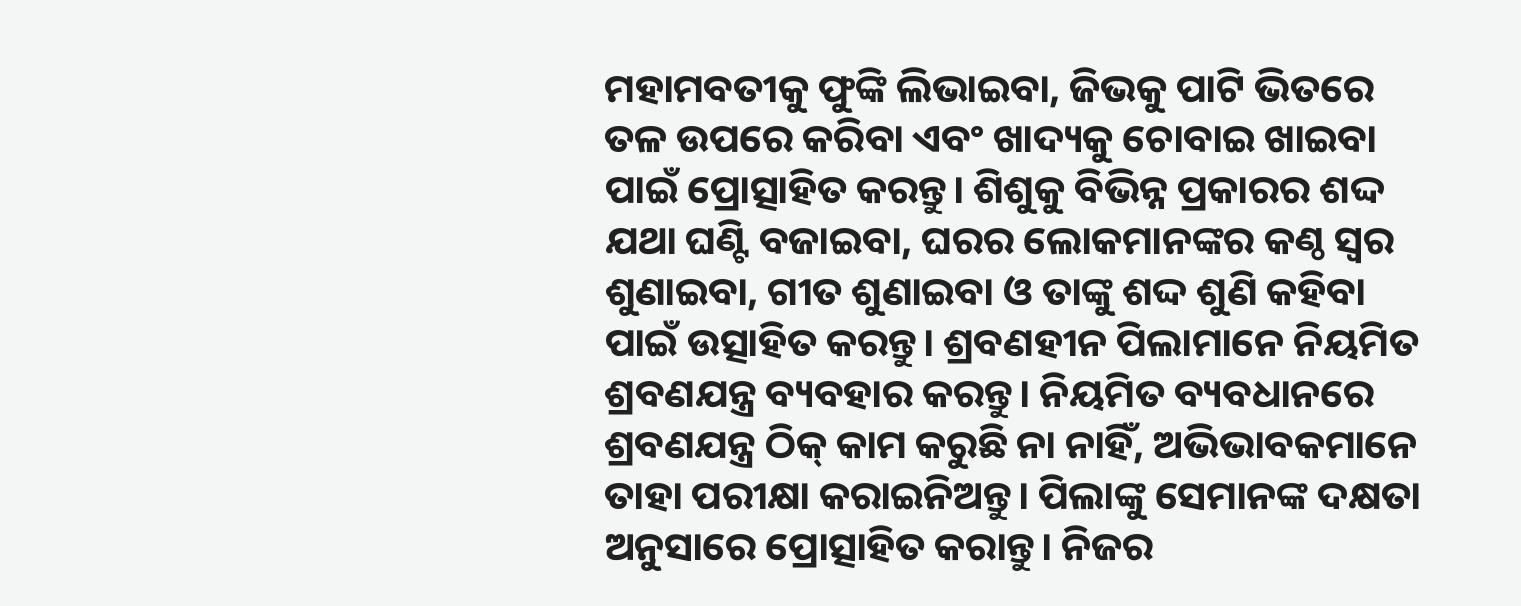ମହାମବତୀକୁ ଫୁଙ୍କି ଲିଭାଇବା, ଜିଭକୁ ପାଟି ଭିତରେ ତଳ ଉପରେ କରିବା ଏବଂ ଖାଦ୍ୟକୁ ଚୋବାଇ ଖାଇବା ପାଇଁ ପ୍ରୋତ୍ସାହିତ କରନ୍ତୁ। ଶିଶୁକୁ ବିଭିନ୍ନ ପ୍ରକାରର ଶଦ୍ଦ ଯଥା ଘଣ୍ଟି ବଜାଇବା, ଘରର ଲୋକମାନଙ୍କର କଣ୍ଠ ସ୍ବର ଶୁଣାଇବା, ଗୀତ ଶୁଣାଇବା ଓ ତାଙ୍କୁ ଶଦ୍ଦ ଶୁଣି କହିବା ପାଇଁ ଉତ୍ସାହିତ କରନ୍ତୁ। ଶ୍ରବଣହୀନ ପିଲାମାନେ ନିୟମିତ ଶ୍ରବଣଯନ୍ତ୍ର ବ୍ୟବହାର କରନ୍ତୁ। ନିୟମିତ ବ୍ୟବଧାନରେ ଶ୍ରବଣଯନ୍ତ୍ର ଠିକ୍‌ କାମ କରୁଛି ନା ନାହିଁ, ଅଭିଭାବକମାନେ ତାହା ପରୀକ୍ଷା କରାଇନିଅନ୍ତୁ। ପିଲାଙ୍କୁ ସେମାନଙ୍କ ଦକ୍ଷତା ଅନୁସାରେ ପ୍ରୋତ୍ସାହିତ କରାନ୍ତୁ। ନିଜର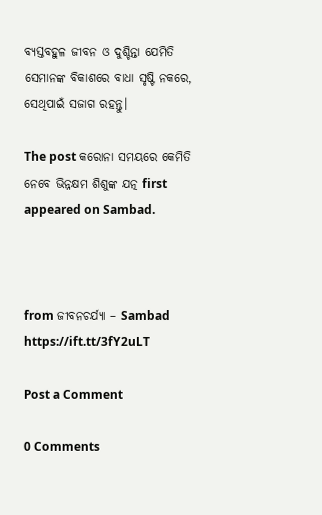ବ୍ୟସ୍ତବହୁଳ ଜୀବନ ଓ ଦୁଶ୍ଚିନ୍ତା ଯେମିତି ସେମାନଙ୍କ ବିକାଶରେ ବାଧା ସୃଷ୍ଟି ନକରେ, ସେଥିପାଇଁ ସଜାଗ ରହନ୍ତୁ।

The post କରୋନା ସମୟରେ କେମିତି ନେବେ ଭିନ୍ନକ୍ଷମ ଶିଶୁଙ୍କ ଯତ୍ନ first appeared on Sambad.



from ଜୀବନଚର୍ଯ୍ୟା – Sambad https://ift.tt/3fY2uLT

Post a Comment

0 Comments